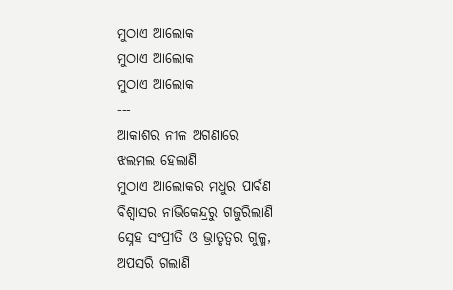ମୁଠାଏ ଆଲୋକ
ମୁଠାଏ ଆଲୋକ
ମୁଠାଏ ଆଲୋକ
---
ଆକାଶର ନୀଳ ଅଗଣାରେ
ଝଲମଲ ହେଲାଣି
ମୁଠାଏ ଆଲୋକର ମଧୁର ପାର୍ବଣ
ବିଶ୍ବାସର ନାଭିକେନ୍ଦ୍ରରୁ ଗଜୁରିଲାଣି
ସ୍ନେହ ସଂପ୍ରୀତି ଓ ଭ୍ରାତୃତ୍ବର ଗୁଳ୍ମ,
ଅପସରି ଗଲାଣି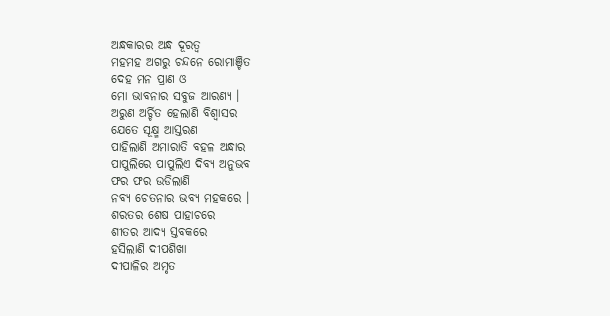ଅନ୍ଧକାରର ଅନ୍ଧ ଦୂରତ୍ବ
ମହମହ ଅଗରୁ ଚନ୍ଦନେ ରୋମାଞ୍ଚିତ
ଦେହ ମନ ପ୍ରାଣ ଓ
ମୋ ଭାବନାର ସବୁଜ ଆରଣ୍ୟ ।
ଅରୁଣ ଅର୍ଚ୍ଚିତ ହେଲାଣି ବିଶ୍ବାସର
ଯେତେ ସୂକ୍ଷ୍ମ ଆସ୍ତରଣ
ପାହିଲାଣି ଅମାରାତି ବହଳ ଅନ୍ଧାର
ପାପୁଲିରେ ପାପୁଲିଏ ଦିବ୍ୟ ଅନୁଭବ
ଫର ଫର ଉଡିଲାଣି
ନବ୍ୟ ଚେତନାର ଭବ୍ୟ ମହକରେ ।
ଶରତର ଶେଷ ପାହାଚରେ
ଶୀତର ଆଦ୍ୟ ସ୍ତବକରେ
ହସିଲାଣି ଦୀପଶିଖା
ଦୀପାଳିର ଅମୃତ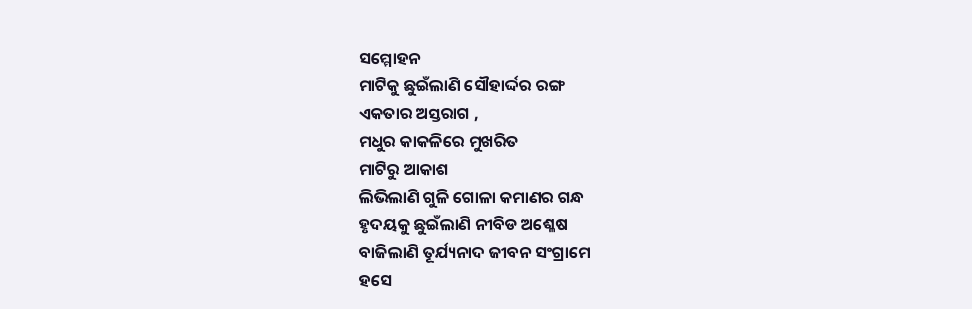ସମ୍ମୋହନ
ମାଟିକୁ ଛୁଇଁଲାଣି ସୌହାର୍ଦ୍ଦର ରଙ୍ଗ
ଏକତାର ଅସ୍ତରାଗ ,
ମଧୁର କାକଳିରେ ମୁଖରିତ
ମାଟିରୁ ଆକାଶ
ଲିଭିଲାଣି ଗୁଳି ଗୋଳା କମାଣର ଗନ୍ଧ
ହୃଦୟକୁ ଛୁଇଁଲାଣି ନୀବିଡ ଅଶ୍ଳେଷ
ବାଜିଲାଣି ତୂର୍ଯ୍ୟନାଦ ଜୀବନ ସଂଗ୍ରାମେ
ହସେ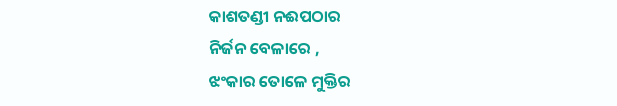କାଶତଣ୍ଡୀ ନଈପଠାର
ନିର୍ଜନ ବେଳାରେ ,
ଝଂକାର ତୋଳେ ମୁକ୍ତିର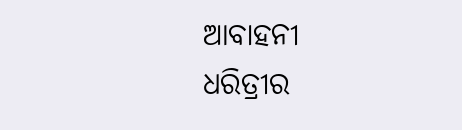ଆବାହନୀ
ଧରିତ୍ରୀର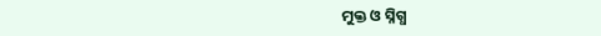ମୁକ୍ତ ଓ ସ୍ନିଗ୍ଧ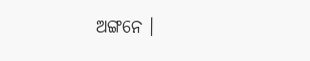ଅଙ୍ଗନେ ।